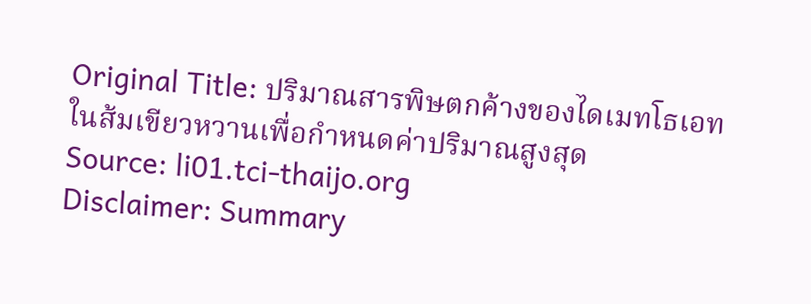Original Title: ปริมาณสารพิษตกค้างของไดเมทโธเอทในส้มเขียวหวานเพื่อกำหนดค่าปริมาณสูงสุด
Source: li01.tci-thaijo.org
Disclaimer: Summary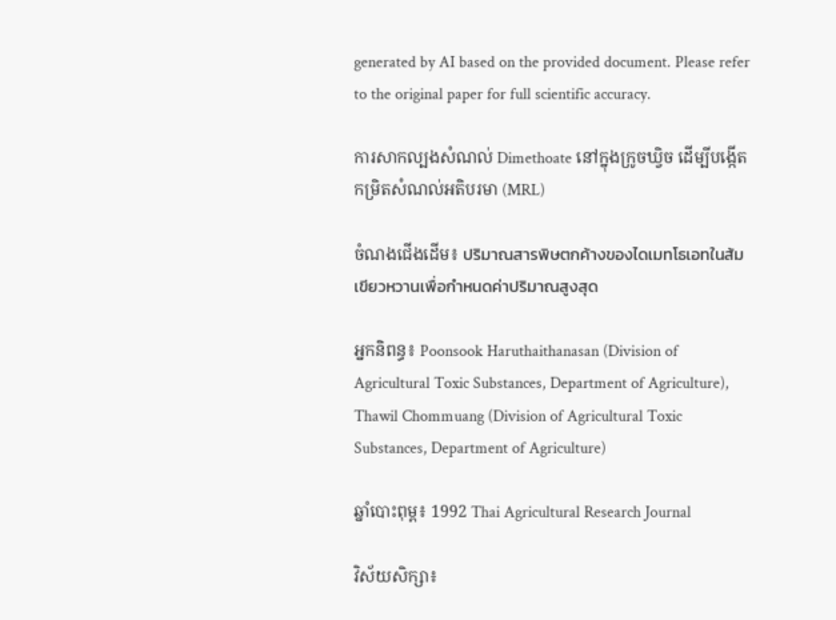generated by AI based on the provided document. Please refer to the original paper for full scientific accuracy.

ការសាកល្បងសំណល់ Dimethoate នៅក្នុងក្រូចឃ្វិច ដើម្បីបង្កើតកម្រិតសំណល់អតិបរមា (MRL)

ចំណងជើងដើម៖ ปริมาณสารพิษตกค้างของไดเมทโธเอทในส้มเขียวหวานเพื่อกำหนดค่าปริมาณสูงสุด

អ្នកនិពន្ធ៖ Poonsook Haruthaithanasan (Division of Agricultural Toxic Substances, Department of Agriculture), Thawil Chommuang (Division of Agricultural Toxic Substances, Department of Agriculture)

ឆ្នាំបោះពុម្ព៖ 1992 Thai Agricultural Research Journal

វិស័យសិក្សា៖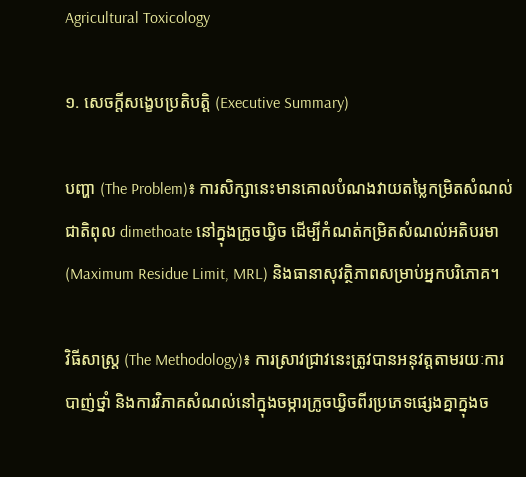Agricultural Toxicology

១. សេចក្តីសង្ខេបប្រតិបត្តិ (Executive Summary)

បញ្ហា (The Problem)៖ ការសិក្សានេះមានគោលបំណងវាយតម្លៃកម្រិតសំណល់ជាតិពុល dimethoate នៅក្នុងក្រូចឃ្វិច ដើម្បីកំណត់កម្រិតសំណល់អតិបរមា (Maximum Residue Limit, MRL) និងធានាសុវត្ថិភាពសម្រាប់អ្នកបរិភោគ។

វិធីសាស្ត្រ (The Methodology)៖ ការស្រាវជ្រាវនេះត្រូវបានអនុវត្តតាមរយៈការបាញ់ថ្នាំ និងការវិភាគសំណល់នៅក្នុងចម្ការក្រូចឃ្វិចពីរប្រភេទផ្សេងគ្នាក្នុងច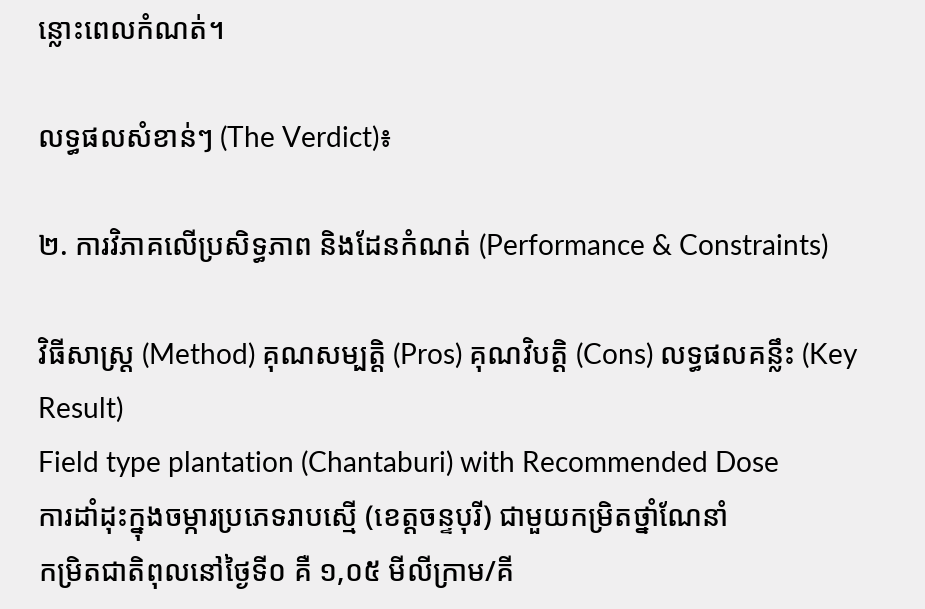ន្លោះពេលកំណត់។

លទ្ធផលសំខាន់ៗ (The Verdict)៖

២. ការវិភាគលើប្រសិទ្ធភាព និងដែនកំណត់ (Performance & Constraints)

វិធីសាស្ត្រ (Method) គុណសម្បត្តិ (Pros) គុណវិបត្តិ (Cons) លទ្ធផលគន្លឹះ (Key Result)
Field type plantation (Chantaburi) with Recommended Dose
ការដាំដុះក្នុងចម្ការប្រភេទរាបស្មើ (ខេត្តចន្ទបុរី) ជាមួយកម្រិតថ្នាំណែនាំ
កម្រិតជាតិពុលនៅថ្ងៃទី០ គឺ ១,០៥ មីលីក្រាម/គី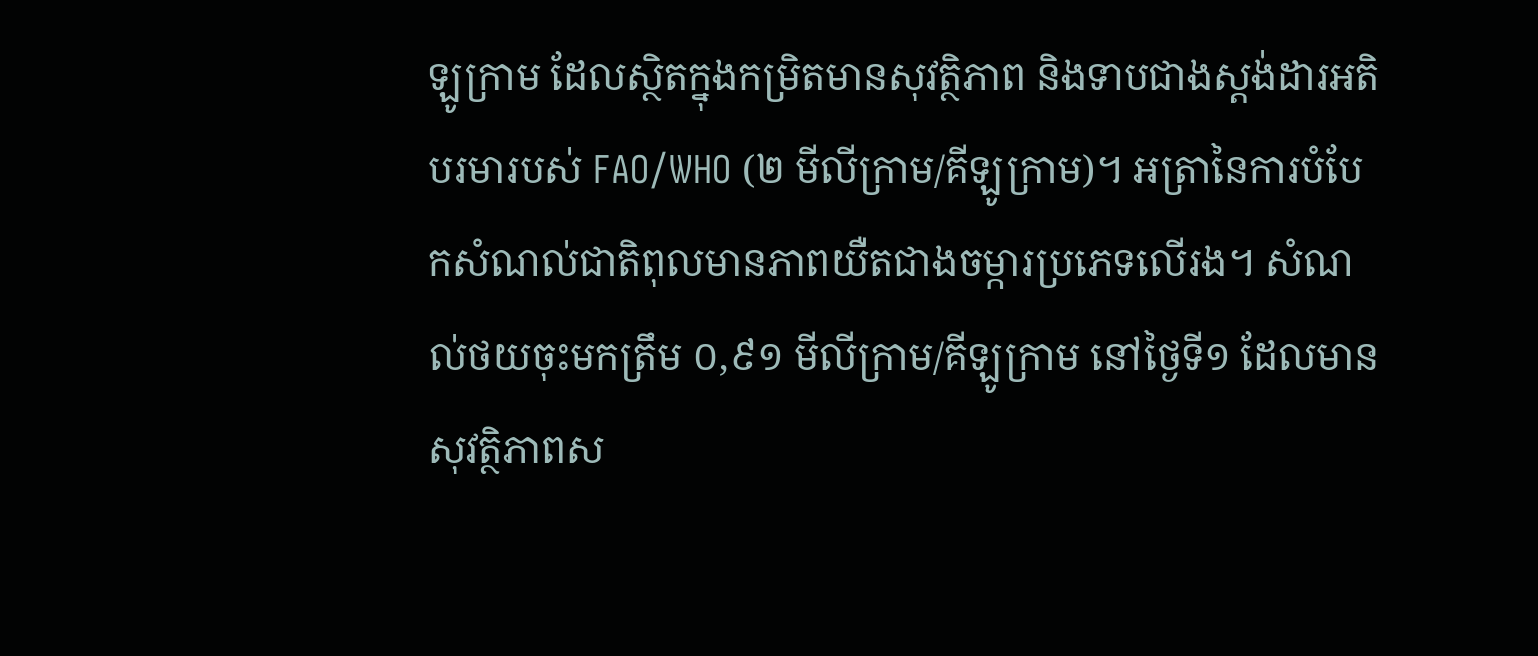ឡូក្រាម ដែលស្ថិតក្នុងកម្រិតមានសុវត្ថិភាព និងទាបជាងស្តង់ដារអតិបរមារបស់ FAO/WHO (២ មីលីក្រាម/គីឡូក្រាម)។ អត្រានៃការបំបែកសំណល់ជាតិពុលមានភាពយឺតជាងចម្ការប្រភេទលើរង។ សំណល់ថយចុះមកត្រឹម ០,៩១ មីលីក្រាម/គីឡូក្រាម នៅថ្ងៃទី១ ដែលមានសុវត្ថិភាពស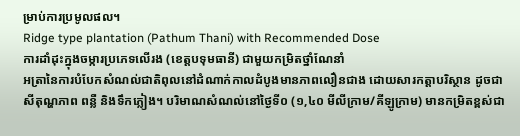ម្រាប់ការប្រមូលផល។
Ridge type plantation (Pathum Thani) with Recommended Dose
ការដាំដុះក្នុងចម្ការប្រភេទលើរង (ខេត្តបទុមធានី) ជាមួយកម្រិតថ្នាំណែនាំ
អត្រានៃការបំបែកសំណល់ជាតិពុលនៅដំណាក់កាលដំបូងមានភាពលឿនជាង ដោយសារកត្តាបរិស្ថាន ដូចជា សីតុណ្ហភាព ពន្លឺ និងទឹកភ្លៀង។ បរិមាណសំណល់នៅថ្ងៃទី០ (១,៤០ មីលីក្រាម/គីឡូក្រាម) មានកម្រិតខ្ពស់ជា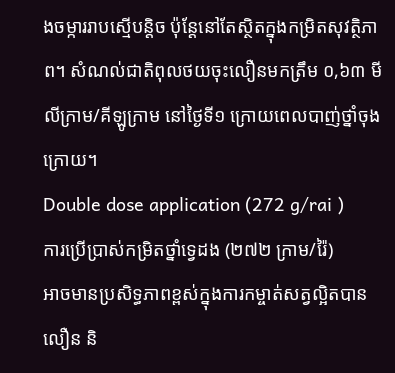ងចម្ការរាបស្មើបន្តិច ប៉ុន្តែនៅតែស្ថិតក្នុងកម្រិតសុវត្ថិភាព។ សំណល់ជាតិពុលថយចុះលឿនមកត្រឹម ០,៦៣ មីលីក្រាម/គីឡូក្រាម នៅថ្ងៃទី១ ក្រោយពេលបាញ់ថ្នាំចុងក្រោយ។
Double dose application (272 g/rai )
ការប្រើប្រាស់កម្រិតថ្នាំទ្វេដង (២៧២ ក្រាម/រ៉ៃ)
អាចមានប្រសិទ្ធភាពខ្ពស់ក្នុងការកម្ចាត់សត្វល្អិតបានលឿន និ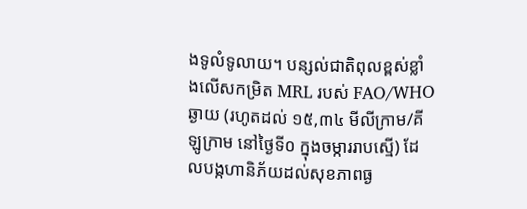ងទូលំទូលាយ។ បន្សល់ជាតិពុលខ្ពស់ខ្លាំងលើសកម្រិត MRL របស់ FAO/WHO ឆ្ងាយ (រហូតដល់ ១៥,៣៤ មីលីក្រាម/គីឡូក្រាម នៅថ្ងៃទី០ ក្នុងចម្ការរាបស្មើ) ដែលបង្កហានិភ័យដល់សុខភាពធ្ង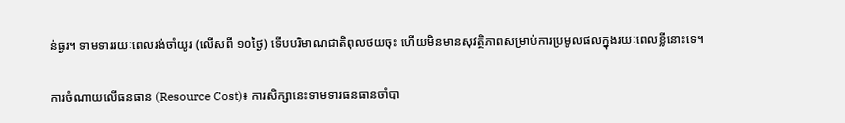ន់ធ្ងរ។ ទាមទាររយៈពេលរង់ចាំយូរ (លើសពី ១០ថ្ងៃ) ទើបបរិមាណជាតិពុលថយចុះ ហើយមិនមានសុវត្ថិភាពសម្រាប់ការប្រមូលផលក្នុងរយៈពេលខ្លីនោះទេ។

ការចំណាយលើធនធាន (Resource Cost)៖ ការសិក្សានេះទាមទារធនធានចាំបា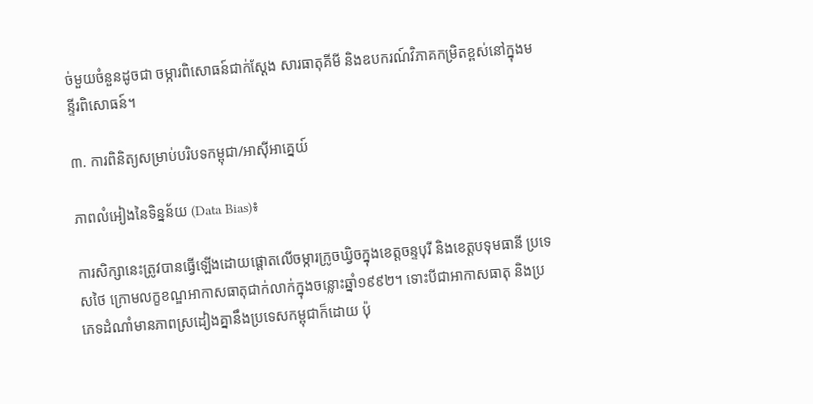ច់មួយចំនួនដូចជា ចម្ការពិសោធន៍ជាក់ស្តែង សារធាតុគីមី និងឧបករណ៍វិភាគកម្រិតខ្ពស់នៅក្នុងមន្ទីរពិសោធន៍។

៣. ការពិនិត្យសម្រាប់បរិបទកម្ពុជា/អាស៊ីអាគ្នេយ៍

ភាពលំអៀងនៃទិន្នន័យ (Data Bias)៖

ការសិក្សានេះត្រូវបានធ្វើឡើងដោយផ្តោតលើចម្ការក្រូចឃ្វិចក្នុងខេត្តចន្ទបុរី និងខេត្តបទុមធានី ប្រទេសថៃ ក្រោមលក្ខខណ្ឌអាកាសធាតុជាក់លាក់ក្នុងចន្លោះឆ្នាំ១៩៩២។ ទោះបីជាអាកាសធាតុ និងប្រភេទដំណាំមានភាពស្រដៀងគ្នានឹងប្រទេសកម្ពុជាក៏ដោយ ប៉ុ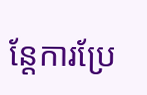ន្តែការប្រែ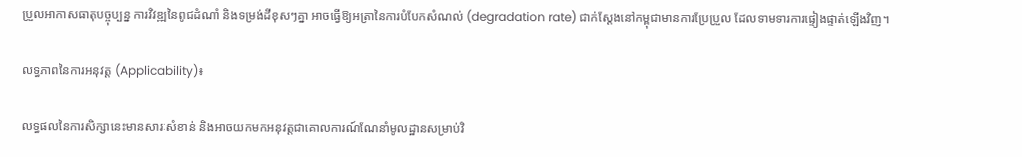ប្រួលអាកាសធាតុបច្ចុប្បន្ន ការវិវឌ្ឍនៃពូជដំណាំ និងទម្រង់ដីខុសៗគ្នា អាចធ្វើឱ្យអត្រានៃការបំបែកសំណល់ (degradation rate) ជាក់ស្តែងនៅកម្ពុជាមានការប្រែប្រួល ដែលទាមទារការផ្ទៀងផ្ទាត់ឡើងវិញ។

លទ្ធភាពនៃការអនុវត្ត (Applicability)៖

លទ្ធផលនៃការសិក្សានេះមានសារៈសំខាន់ និងអាចយកមកអនុវត្តជាគោលការណ៍ណែនាំមូលដ្ឋានសម្រាប់វិ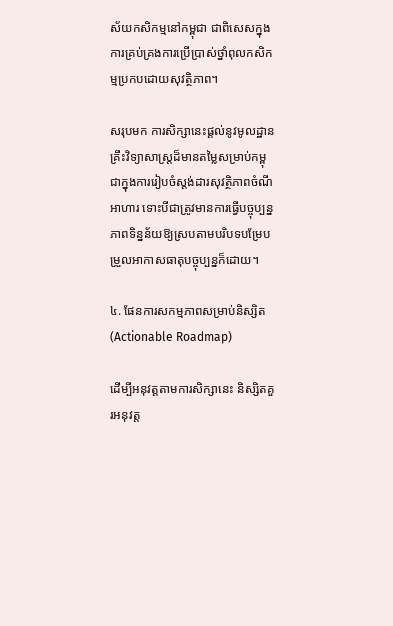ស័យកសិកម្មនៅកម្ពុជា ជាពិសេសក្នុងការគ្រប់គ្រងការប្រើប្រាស់ថ្នាំពុលកសិកម្មប្រកបដោយសុវត្ថិភាព។

សរុបមក ការសិក្សានេះផ្ដល់នូវមូលដ្ឋានគ្រឹះវិទ្យាសាស្ត្រដ៏មានតម្លៃសម្រាប់កម្ពុជាក្នុងការរៀបចំស្តង់ដារសុវត្ថិភាពចំណីអាហារ ទោះបីជាត្រូវមានការធ្វើបច្ចុប្បន្នភាពទិន្នន័យឱ្យស្របតាមបរិបទបម្រែបម្រួលអាកាសធាតុបច្ចុប្បន្នក៏ដោយ។

៤. ផែនការសកម្មភាពសម្រាប់និស្សិត (Actionable Roadmap)

ដើម្បីអនុវត្តតាមការសិក្សានេះ និស្សិតគួរអនុវត្ត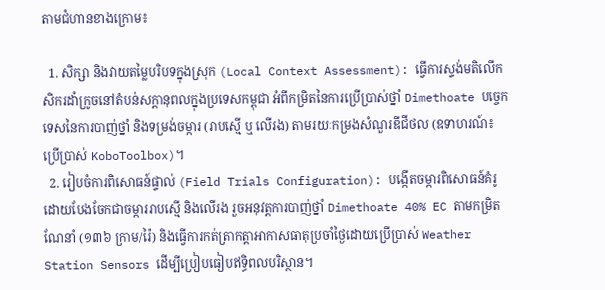តាមជំហានខាងក្រោម៖

  1. សិក្សា និងវាយតម្លៃបរិបទក្នុងស្រុក (Local Context Assessment): ធ្វើការស្ទង់មតិលើកសិករដាំក្រូចនៅតំបន់សក្តានុពលក្នុងប្រទេសកម្ពុជា អំពីកម្រិតនៃការប្រើប្រាស់ថ្នាំ Dimethoate បច្ចេកទេសនៃការបាញ់ថ្នាំ និងទម្រង់ចម្ការ (រាបស្មើ ឬ លើរង) តាមរយៈកម្រងសំណួរឌីជីថល (ឧទាហរណ៍៖ ប្រើប្រាស់ KoboToolbox)។
  2. រៀបចំការពិសោធន៍ផ្ទាល់ (Field Trials Configuration): បង្កើតចម្ការពិសោធន៍គំរូដោយបែងចែកជាចម្ការរាបស្មើ និងលើរង រួចអនុវត្តការបាញ់ថ្នាំ Dimethoate 40% EC តាមកម្រិតណែនាំ (១៣៦ ក្រាម/រ៉ៃ) និងធ្វើការកត់ត្រាកត្តាអាកាសធាតុប្រចាំថ្ងៃដោយប្រើប្រាស់ Weather Station Sensors ដើម្បីប្រៀបធៀបឥទ្ធិពលបរិស្ថាន។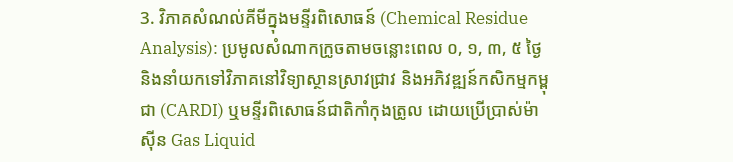3. វិភាគសំណល់គីមីក្នុងមន្ទីរពិសោធន៍ (Chemical Residue Analysis): ប្រមូលសំណាកក្រូចតាមចន្លោះពេល ០, ១, ៣, ៥ ថ្ងៃ និងនាំយកទៅវិភាគនៅវិទ្យាស្ថានស្រាវជ្រាវ និងអភិវឌ្ឍន៍កសិកម្មកម្ពុជា (CARDI) ឬមន្ទីរពិសោធន៍ជាតិកាំកុងត្រូល ដោយប្រើប្រាស់ម៉ាស៊ីន Gas Liquid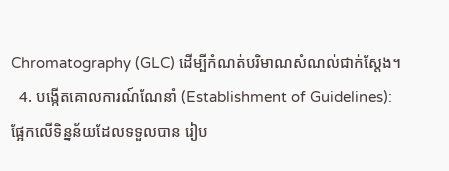Chromatography (GLC) ដើម្បីកំណត់បរិមាណសំណល់ជាក់ស្តែង។
  4. បង្កើតគោលការណ៍ណែនាំ (Establishment of Guidelines): ផ្អែកលើទិន្នន័យដែលទទួលបាន រៀប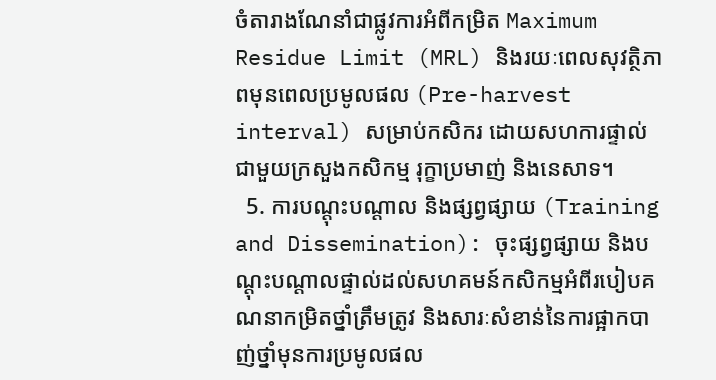ចំតារាងណែនាំជាផ្លូវការអំពីកម្រិត Maximum Residue Limit (MRL) និងរយៈពេលសុវត្ថិភាពមុនពេលប្រមូលផល (Pre-harvest interval) សម្រាប់កសិករ ដោយសហការផ្ទាល់ជាមួយក្រសួងកសិកម្ម រុក្ខាប្រមាញ់ និងនេសាទ។
  5. ការបណ្តុះបណ្តាល និងផ្សព្វផ្សាយ (Training and Dissemination): ចុះផ្សព្វផ្សាយ និងបណ្តុះបណ្តាលផ្ទាល់ដល់សហគមន៍កសិកម្មអំពីរបៀបគណនាកម្រិតថ្នាំត្រឹមត្រូវ និងសារៈសំខាន់នៃការផ្អាកបាញ់ថ្នាំមុនការប្រមូលផល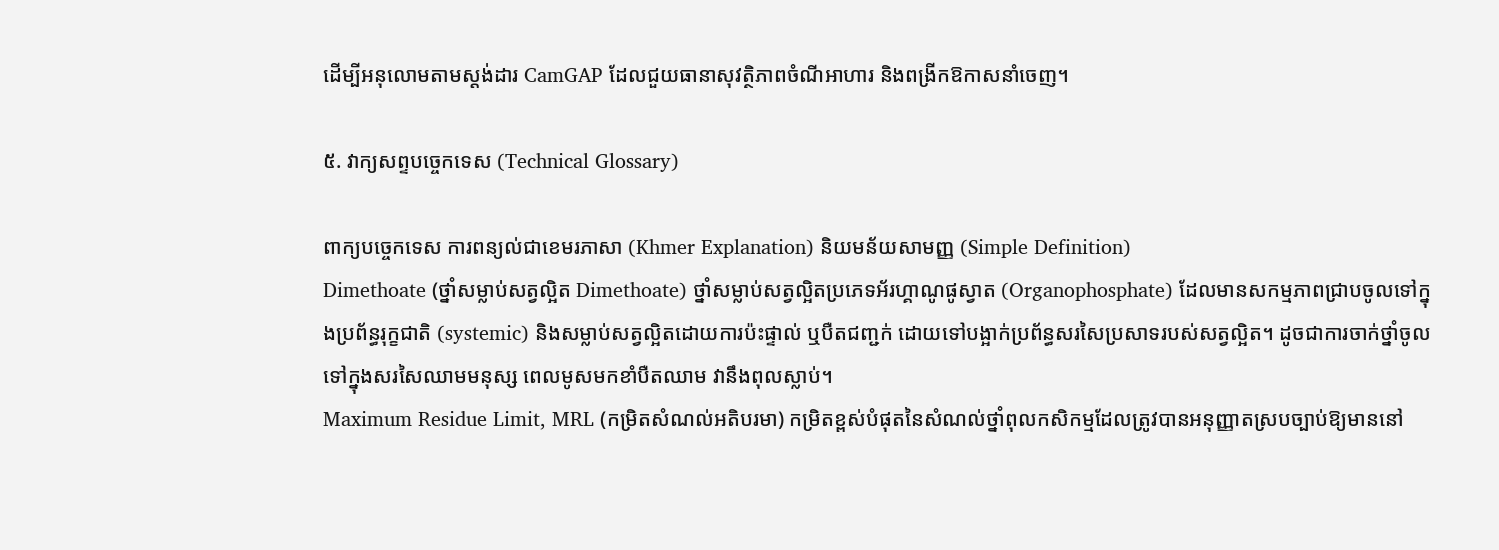ដើម្បីអនុលោមតាមស្តង់ដារ CamGAP ដែលជួយធានាសុវត្ថិភាពចំណីអាហារ និងពង្រីកឱកាសនាំចេញ។

៥. វាក្យសព្ទបច្ចេកទេស (Technical Glossary)

ពាក្យបច្ចេកទេស ការពន្យល់ជាខេមរភាសា (Khmer Explanation) និយមន័យសាមញ្ញ (Simple Definition)
Dimethoate (ថ្នាំសម្លាប់សត្វល្អិត Dimethoate) ថ្នាំសម្លាប់សត្វល្អិតប្រភេទអ័រហ្គាណូផូស្វាត (Organophosphate) ដែលមានសកម្មភាពជ្រាបចូលទៅក្នុងប្រព័ន្ធរុក្ខជាតិ (systemic) និងសម្លាប់សត្វល្អិតដោយការប៉ះផ្ទាល់ ឬបឺតជញ្ជក់ ដោយទៅបង្អាក់ប្រព័ន្ធសរសៃប្រសាទរបស់សត្វល្អិត។ ដូចជាការចាក់ថ្នាំចូលទៅក្នុងសរសៃឈាមមនុស្ស ពេលមូសមកខាំបឺតឈាម វានឹងពុលស្លាប់។
Maximum Residue Limit, MRL (កម្រិតសំណល់អតិបរមា) កម្រិតខ្ពស់បំផុតនៃសំណល់ថ្នាំពុលកសិកម្មដែលត្រូវបានអនុញ្ញាតស្របច្បាប់ឱ្យមាននៅ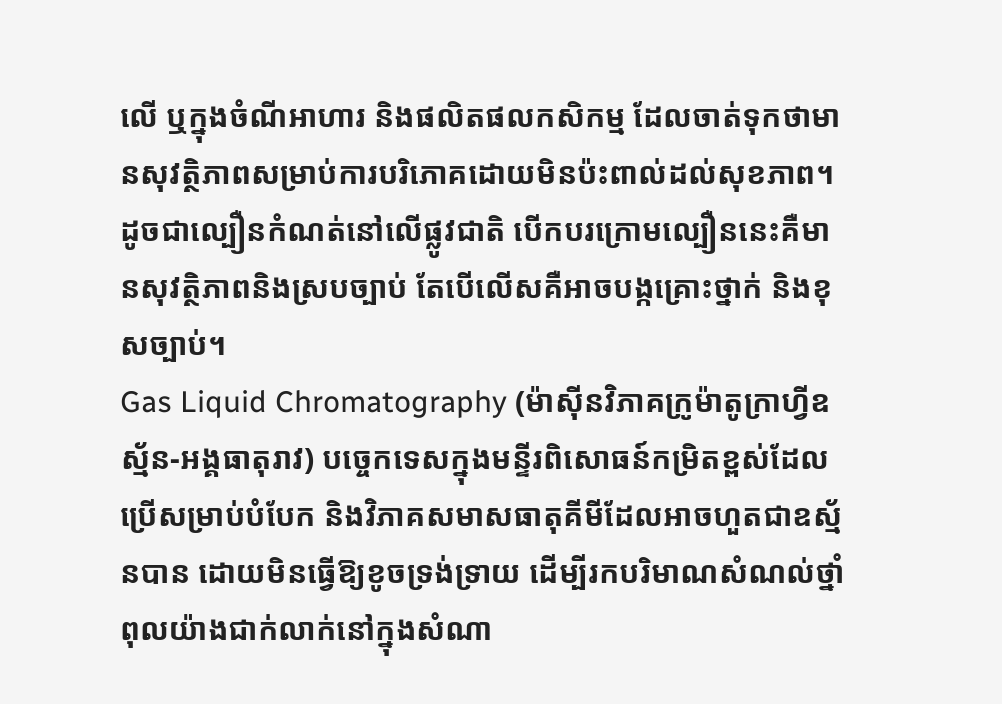លើ ឬក្នុងចំណីអាហារ និងផលិតផលកសិកម្ម ដែលចាត់ទុកថាមានសុវត្ថិភាពសម្រាប់ការបរិភោគដោយមិនប៉ះពាល់ដល់សុខភាព។ ដូចជាល្បឿនកំណត់នៅលើផ្លូវជាតិ បើកបរក្រោមល្បឿននេះគឺមានសុវត្ថិភាពនិងស្របច្បាប់ តែបើលើសគឺអាចបង្កគ្រោះថ្នាក់ និងខុសច្បាប់។
Gas Liquid Chromatography (ម៉ាស៊ីនវិភាគក្រូម៉ាតូក្រាហ្វីឧស្ម័ន-អង្គធាតុរាវ) បច្ចេកទេសក្នុងមន្ទីរពិសោធន៍កម្រិតខ្ពស់ដែលប្រើសម្រាប់បំបែក និងវិភាគសមាសធាតុគីមីដែលអាចហួតជាឧស្ម័នបាន ដោយមិនធ្វើឱ្យខូចទ្រង់ទ្រាយ ដើម្បីរកបរិមាណសំណល់ថ្នាំពុលយ៉ាងជាក់លាក់នៅក្នុងសំណា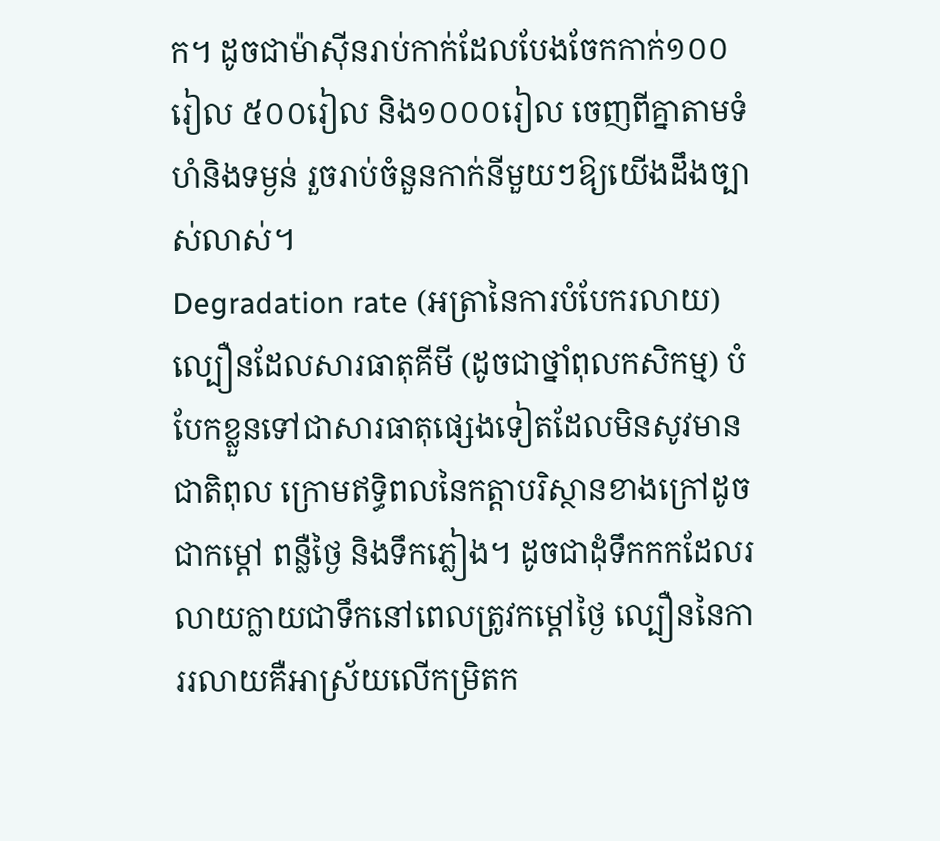ក។ ដូចជាម៉ាស៊ីនរាប់កាក់ដែលបែងចែកកាក់១០០រៀល ៥០០រៀល និង១០០០រៀល ចេញពីគ្នាតាមទំហំនិងទម្ងន់ រួចរាប់ចំនួនកាក់នីមួយៗឱ្យយើងដឹងច្បាស់លាស់។
Degradation rate (អត្រានៃការបំបែករលាយ) ល្បឿនដែលសារធាតុគីមី (ដូចជាថ្នាំពុលកសិកម្ម) បំបែកខ្លួនទៅជាសារធាតុផ្សេងទៀតដែលមិនសូវមានជាតិពុល ក្រោមឥទ្ធិពលនៃកត្តាបរិស្ថានខាងក្រៅដូចជាកម្តៅ ពន្លឺថ្ងៃ និងទឹកភ្លៀង។ ដូចជាដុំទឹកកកដែលរលាយក្លាយជាទឹកនៅពេលត្រូវកម្តៅថ្ងៃ ល្បឿននៃការរលាយគឺអាស្រ័យលើកម្រិតក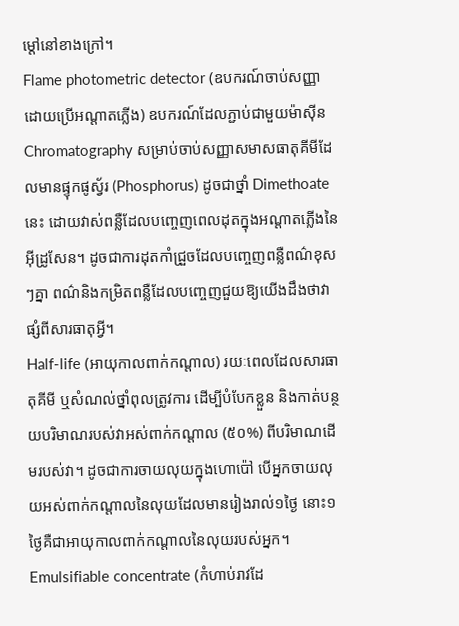ម្តៅនៅខាងក្រៅ។
Flame photometric detector (ឧបករណ៍ចាប់សញ្ញាដោយប្រើអណ្តាតភ្លើង) ឧបករណ៍ដែលភ្ជាប់ជាមួយម៉ាស៊ីន Chromatography សម្រាប់ចាប់សញ្ញាសមាសធាតុគីមីដែលមានផ្ទុកផូស្វ័រ (Phosphorus) ដូចជាថ្នាំ Dimethoate នេះ ដោយវាស់ពន្លឺដែលបញ្ចេញពេលដុតក្នុងអណ្តាតភ្លើងនៃអ៊ីដ្រូសែន។ ដូចជាការដុតកាំជ្រួចដែលបញ្ចេញពន្លឺពណ៌ខុសៗគ្នា ពណ៌និងកម្រិតពន្លឺដែលបញ្ចេញជួយឱ្យយើងដឹងថាវាផ្សំពីសារធាតុអ្វី។
Half-life (អាយុកាលពាក់កណ្តាល) រយៈពេលដែលសារធាតុគីមី ឬសំណល់ថ្នាំពុលត្រូវការ ដើម្បីបំបែកខ្លួន និងកាត់បន្ថយបរិមាណរបស់វាអស់ពាក់កណ្តាល (៥០%) ពីបរិមាណដើមរបស់វា។ ដូចជាការចាយលុយក្នុងហោប៉ៅ បើអ្នកចាយលុយអស់ពាក់កណ្តាលនៃលុយដែលមានរៀងរាល់១ថ្ងៃ នោះ១ថ្ងៃគឺជាអាយុកាលពាក់កណ្តាលនៃលុយរបស់អ្នក។
Emulsifiable concentrate (កំហាប់រាវដែ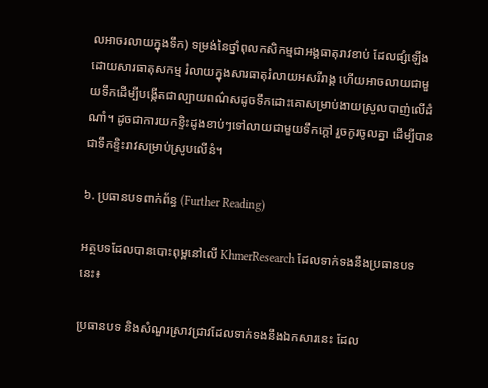លអាចរលាយក្នុងទឹក) ទម្រង់នៃថ្នាំពុលកសិកម្មជាអង្គធាតុរាវខាប់ ដែលផ្សំឡើងដោយសារធាតុសកម្ម រំលាយក្នុងសារធាតុរំលាយអសរីរាង្គ ហើយអាចលាយជាមួយទឹកដើម្បីបង្កើតជាល្បាយពណ៌សដូចទឹកដោះគោសម្រាប់ងាយស្រួលបាញ់លើដំណាំ។ ដូចជាការយកខ្ទិះដូងខាប់ៗទៅលាយជាមួយទឹកក្តៅ រួចកូរចូលគ្នា ដើម្បីបានជាទឹកខ្ទិះរាវសម្រាប់ស្រូបលើនំ។

៦. ប្រធានបទពាក់ព័ន្ធ (Further Reading)

អត្ថបទដែលបានបោះពុម្ពនៅលើ KhmerResearch ដែលទាក់ទងនឹងប្រធានបទនេះ៖

ប្រធានបទ និងសំណួរស្រាវជ្រាវដែលទាក់ទងនឹងឯកសារនេះ ដែល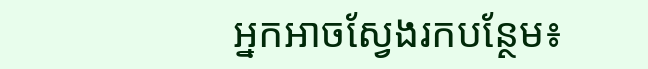អ្នកអាចស្វែងរកបន្ថែម៖